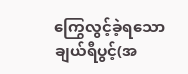ကြွေလွင့်ခဲ့ရသောချယ်ရီပွင့်(အ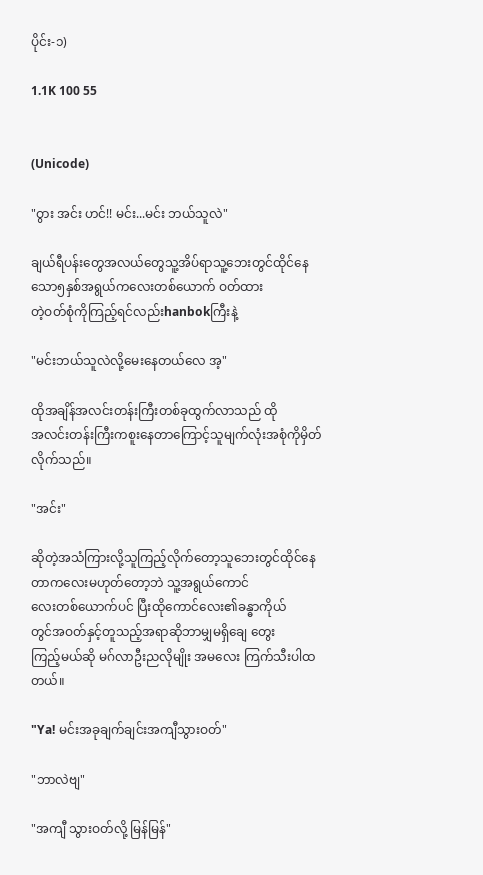ပိုင်း-၁)

1.1K 100 55


(Unicode)

"ဝွား အင်း ဟင်!! မင်း...မင်း ဘယ်သူလဲ"

ချယ်ရီပန်းတွေအလယ်တွေသူ့အိပ်ရာသူ့ဘေးတွင်ထိုင်နေသော၅နှစ်အရွယ်ကလေးတစ်ယောက် ဝတ်ထား
တဲ့ဝတ်စုံကိုကြည့်ရင်လည်းhanbokကြီးနဲ့

"မင်းဘယ်သူလဲလို့မေးနေတယ်လေ အ့"

ထိုအချိန်အလင်းတန်းကြီးတစ်ခုထွက်လာသည် ထို
အလင်းတန်းကြီးကစူးနေတာကြောင့်သူမျက်လုံးအစုံကိုမှိတ်လိုက်သည်။

"အင်း"

ဆိုတဲ့အသံကြားလို့သူကြည့်လိုက်တော့သူဘေးတွင်ထိုင်နေတာကလေးမဟုတ်တော့ဘဲ သူ့အရွယ်ကောင်
လေးတစ်ယောက်ပင် ပြီးထိုကောင်လေး၏ခန္ဓာကိုယ်
တွင်အဝတ်နှင့်တူသည့်အရာဆိုဘာမျှမရှိချေ တွေး
ကြည့်မယ်ဆို မဂ်လာဦးညလိုမျိုး အမလေး ကြက်သီးပါထတယ်။

"Ya! မင်းအခုချက်ချင်းအကျီသွားဝတ်"

"ဘာလဲဗျ"

"အကျီ သွားဝတ်လို့ မြန်မြန်"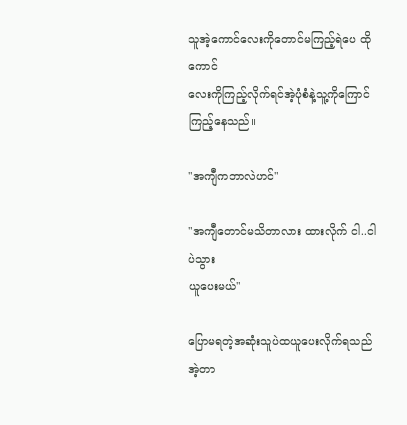သူအဲ့ကောင်လေးကိုတောင်မကြည့်ရဲပေ ထိုကောင်
လေးကိုကြည့်လိုက်ရင်အဲ့ပုံစံနဲ့သူ့ကိုကြောင်ကြည့်နေသည်။

"အကျီကဘာလဲဟင်"

"အကျီတောင်မသိတာလား ထားလိုက် ငါ..ငါပဲသွား
ယူပေးမယ်"

ပြောမရတဲ့အဆုံးသူပဲထယူပေးလိုက်ရသည် အဲ့တာ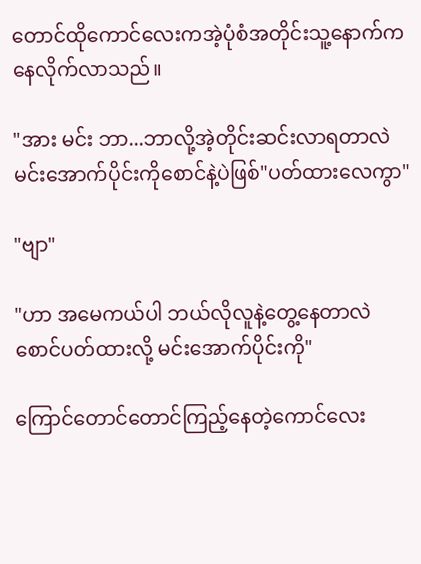တောင်ထိုကောင်လေးကအဲ့ပုံစံအတိုင်းသူ့နောက်ကနေလိုက်လာသည်။

"အား မင်း ဘာ...ဘာလို့အဲ့တိုင်းဆင်းလာရတာလဲ
မင်းအောက်ပိုင်းကိုစောင်နဲ့ပဲဖြစ်"ပတ်ထားလေကွာ"

"ဗျာ"

"ဟာ အမေကယ်ပါ ဘယ်လိုလူနဲ့တွေ့နေတာလဲ စောင်ပတ်ထားလို့ မင်းအောက်ပိုင်းကို"

ကြောင်တောင်တောင်ကြည့်နေတဲ့ကောင်လေး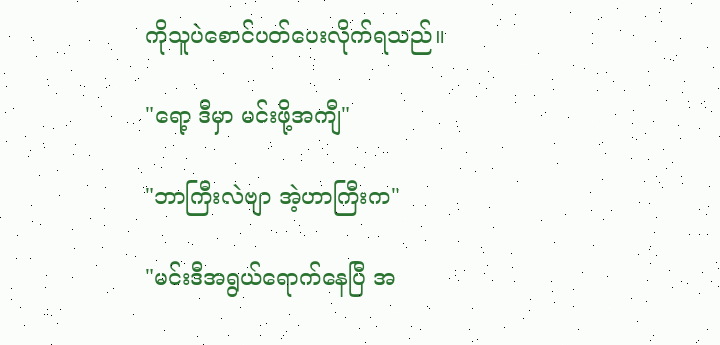ကိုသူပဲစောင်ပတ်ပေးလိုက်ရသည်။

"ရော့ ဒီမှာ မင်းဖို့အကျီ"

"ဘာကြီးလဲဗျာ အဲ့ဟာကြီးက"

"မင်းဒီအရွယ်ရောက်နေပြီ အ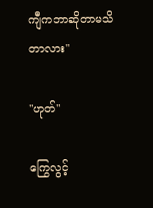ကျီကဘာဆိုတာမသိ
တာလား"

"ဟုတ်"

ကြွေလွင့်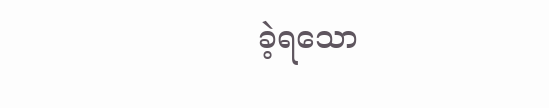ခဲ့ရသော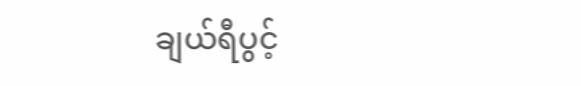ချယ်ရီပွင့်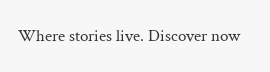Where stories live. Discover now